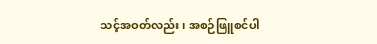သင့်အဝတ်လည်း၊ အစဉ်ဖြူစင်ပါ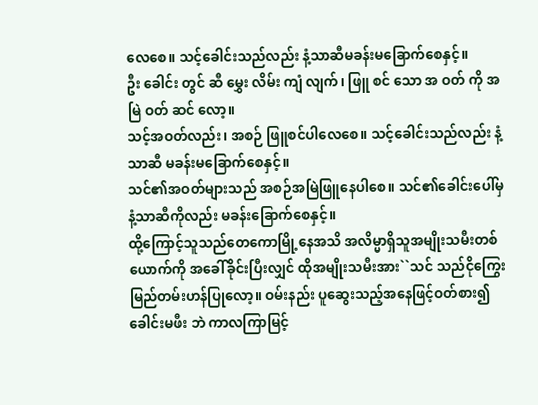လေစေ။ သင့်ခေါင်းသည်လည်း နံ့သာဆီမခန်းမခြောက်စေနှင့်။
ဦး ခေါင်း တွင် ဆီ မွှေး လိမ်း ကျံ လျက်၊ ဖြူ စင် သော အ ဝတ် ကို အ မြဲ ဝတ် ဆင် လော့။
သင့်အဝတ်လည်း၊ အစဉ် ဖြူစင်ပါလေစေ။ သင့်ခေါင်းသည်လည်း နံ့သာဆီ မခန်းမခြောက်စေနှင့်။
သင်၏အဝတ်များသည် အစဉ်အမြဲဖြူနေပါစေ။ သင်၏ခေါင်းပေါ်မှနံ့သာဆီကိုလည်း မခန်းခြောက်စေနှင့်။
ထို့ကြောင့်သူသည်တေကောမြို့နေအသိ အလိမ္မာရှိသူအမျိုးသမီးတစ်ယောက်ကို အခေါ်ခိုင်းပြီးလျှင် ထိုအမျိုးသမီးအား``သင် သည်ငိုကြွေးမြည်တမ်းဟန်ပြုလော့။ ဝမ်းနည်း ပူဆွေးသည့်အနေဖြင့်ဝတ်စား၍ခေါင်းမဖီး ဘဲ ကာလကြာမြင့်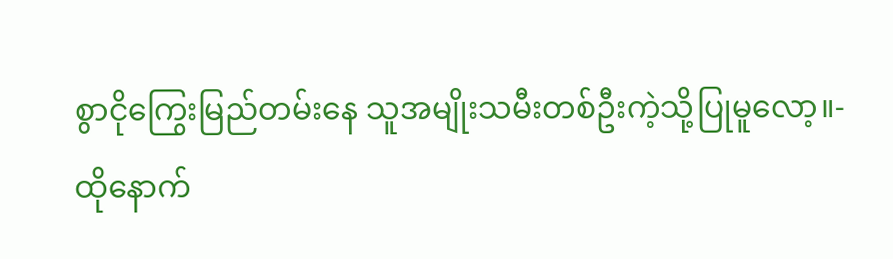စွာငိုကြွေးမြည်တမ်းနေ သူအမျိုးသမီးတစ်ဦးကဲ့သို့ပြုမူလော့။-
ထိုနောက်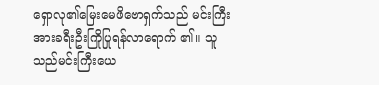ရှောလု၏မြေးမေဖိဗောရှက်သည် မင်းကြီးအားခရီးဦးကြိုပြုရန်လာရောက် ၏။ သူသည်မင်းကြီးယေ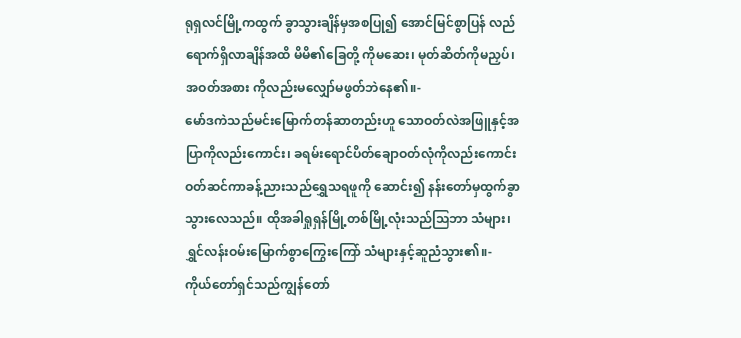ရုရှလင်မြို့ကထွက် ခွာသွားချိန်မှအစပြု၍ အောင်မြင်စွာပြန် လည်ရောက်ရှိလာချိန်အထိ မိမိ၏ခြေတို့ ကိုမဆေး၊ မုတ်ဆိတ်ကိုမညှပ်၊ အဝတ်အစား ကိုလည်းမလျှော်မဖွတ်ဘဲနေ၏။-
မော်ဒကဲသည်မင်းမြောက်တန်ဆာတည်းဟူ သောဝတ်လဲအဖြူနှင့်အပြာကိုလည်းကောင်း၊ ခရမ်းရောင်ပိတ်ချောဝတ်လုံကိုလည်းကောင်း ဝတ်ဆင်ကာခန့်ညားသည်ရွှေသရဖူကို ဆောင်း၍ နန်းတော်မှထွက်ခွာသွားလေသည်။ ထိုအခါရှုရှန်မြို့တစ်မြို့လုံးသည်သြဘာ သံများ၊ ရွှင်လန်းဝမ်းမြောက်စွာကြွေးကြော် သံများနှင့်ဆူညံသွား၏။-
ကိုယ်တော်ရှင်သည်ကျွန်တော်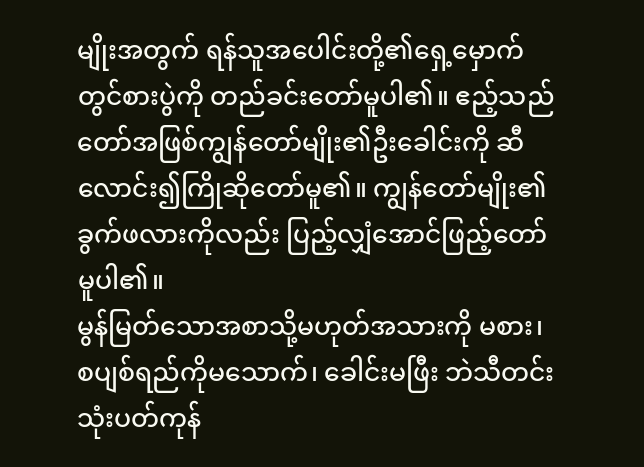မျိုးအတွက် ရန်သူအပေါင်းတို့၏ရှေ့မှောက်တွင်စားပွဲကို တည်ခင်းတော်မူပါ၏။ ဧည့်သည်တော်အဖြစ်ကျွန်တော်မျိုး၏ဦးခေါင်းကို ဆီလောင်း၍ကြိုဆိုတော်မူ၏။ ကျွန်တော်မျိုး၏ခွက်ဖလားကိုလည်း ပြည့်လျှံအောင်ဖြည့်တော်မူပါ၏။
မွန်မြတ်သောအစာသို့မဟုတ်အသားကို မစား၊ စပျစ်ရည်ကိုမသောက်၊ ခေါင်းမဖြီး ဘဲသီတင်းသုံးပတ်ကုန်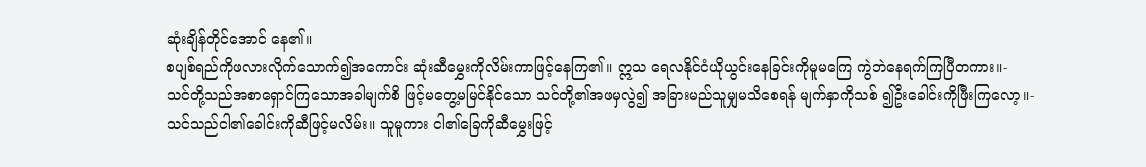ဆုံးချိန်တိုင်အောင် နေ၏။
စပျစ်ရည်ကိုဖလားလိုက်သောက်၍အကောင်း ဆုံးဆီမွှေးကိုလိမ်းကာဖြင့်နေကြ၏။ ဣသ ရေလနိုင်ငံယိုယွင်းနေခြင်းကိုမူမကြေ ကွဲဘဲနေရက်ကြပြီတကား။-
သင်တို့သည်အစာရှောင်ကြသောအခါမျက်စိ ဖြင့်မတွေ့မမြင်နိုင်သော သင်တို့၏အဖမှလွဲ၍ အခြားမည်သူမျှမသိစေရန် မျက်နှာကိုသစ် ၍ဦးခေါင်းကိုဖြီးကြလော့။-
သင်သည်ငါ၏ခေါင်းကိုဆီဖြင့်မလိမ်း။ သူမူကား ငါ၏ခြေကိုဆီမွှေးဖြင့်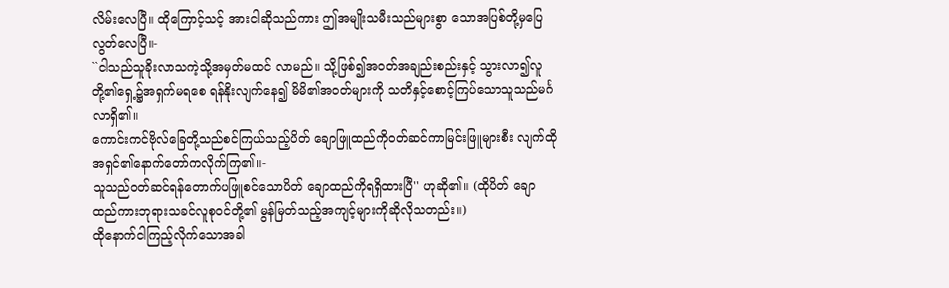လိမ်းလေပြီ။ ထိုကြောင့်သင့် အားငါဆိုသည်ကား ဤအမျိုးသမီးသည်များစွာ သောအပြစ်တို့မှပြေလွတ်လေပြီ။-
``ငါသည်သူခိုးလာသကဲ့သို့အမှတ်မထင် လာမည်။ သို့ဖြစ်၍အဝတ်အချည်းစည်းနှင့် သွားလာ၍လူတို့၏ရှေ့၌အရှက်မရစေ ရန်နိုးလျက်နေ၍ မိမိ၏အဝတ်များကို သတိနှင့်စောင့်ကြပ်သောသူသည်မင်္ဂလာရှိ၏။
ကောင်းကင်ဗိုလ်ခြေတို့သည်စင်ကြယ်သည့်ပိတ် ချောဖြူထည်ကိုဝတ်ဆင်ကာမြင်းဖြူများစီး လျက်ထိုအရှင်၏နောက်တော်ကလိုက်ကြ၏။-
သူသည်ဝတ်ဆင်ရန်တောက်ပဖြူစင်သောပိတ် ချောထည်ကိုရရှိထားပြီ'' ဟုဆို၏။ (ထိုပိတ် ချောထည်ကားဘုရားသခင်လူစုဝင်တို့၏ မွန်မြတ်သည့်အကျင့်များကိုဆိုလိုသတည်း။)
ထိုနောက်ငါကြည့်လိုက်သောအခါ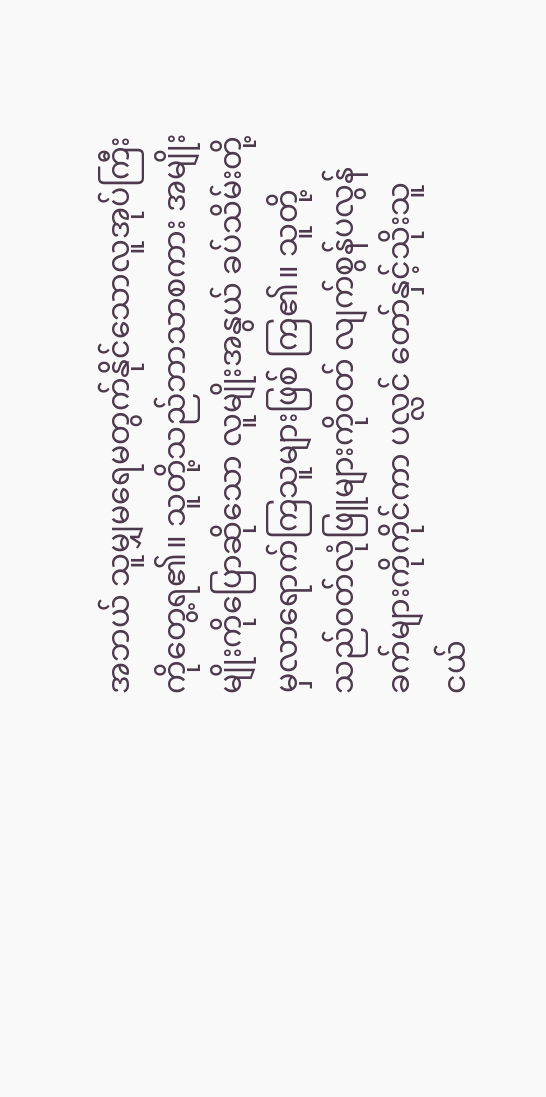အဘယ် သူမျှမရေမတွက်နိုင်သောလူအုပ်ကြီး ကိုတွေ့ရ၏။ သူတို့သည်ဘာသာစကား အမျိုးမျိုးကိုပြောဆိုသော လူမျိုးအနွယ် ခပ်သိမ်းတို့မှလာရောက်ကြသူများဖြစ် ကြ၏။ သူတို့သည်ဝတ်လုံဖြူများကိုဝတ် လျက်စွန်ပလွန်ခက်များကိုကိုင်ကာ ပလ္လင် တော်နှင့်သိုးသူငယ်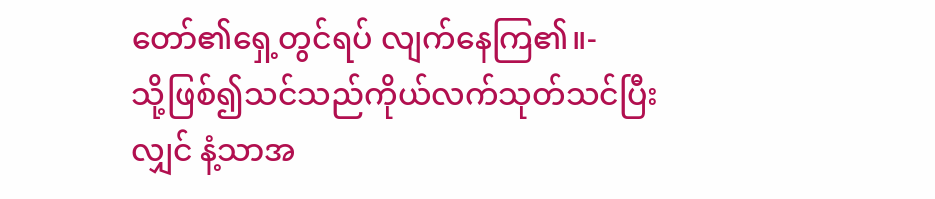တော်၏ရှေ့တွင်ရပ် လျက်နေကြ၏။-
သို့ဖြစ်၍သင်သည်ကိုယ်လက်သုတ်သင်ပြီး လျှင် နံ့သာအ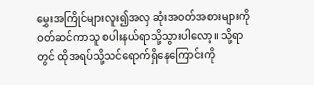မွှေးအကြိုင်များလူး၍အလှ ဆုံးအဝတ်အစားများကိုဝတ်ဆင်ကာသူ စပါးနယ်ရာသို့သွားပါလော့။ သို့ရာတွင် ထိုအရပ်သို့သင်ရောက်ရှိနေကြောင်းကို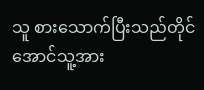သူ စားသောက်ပြီးသည်တိုင်အောင်သူ့အား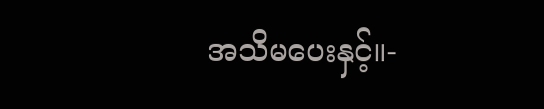အသိမပေးနှင့်။-